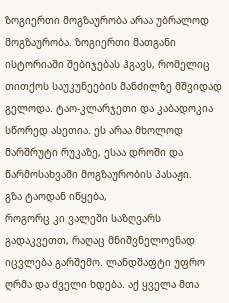ზოგიერთი მოგზაურობა არაა უბრალოდ მოგზაურობა. ზოგიერთი მათგანი ისტორიაში შებიჯებას ჰგავს, რომელიც თითქოს საუკუნეების მანძილზე მშვიდად გელოდა. ტაო-კლარჯეთი და კაბადოკია სწორედ ასეთია. ეს არაა მხოლოდ მარშრუტი რუკაზე, ესაა დროში და წარმოსახვაში მოგზაურობის პასაჟი.
გზა ტაოდან იწყება,
როგორც კი ვალეში საზღვარს გადაკვეთთ, რაღაც მნიშვნელოვნად იცვლება გარშემო. ლანდშაფტი უფრო ღრმა და ძველი ხდება. აქ ყველა მთა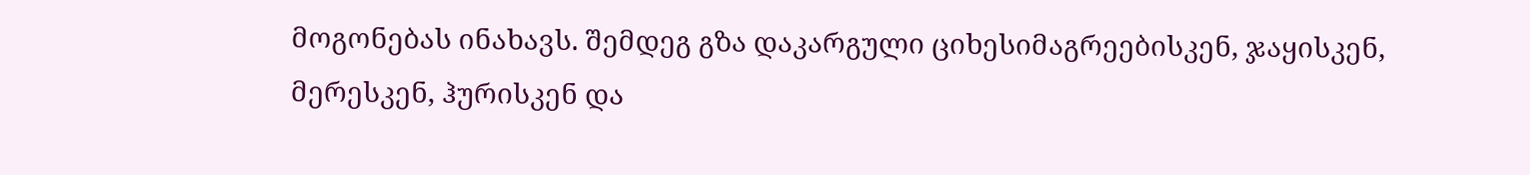მოგონებას ინახავს. შემდეგ გზა დაკარგული ციხესიმაგრეებისკენ, ჯაყისკენ, მერესკენ, ჰურისკენ და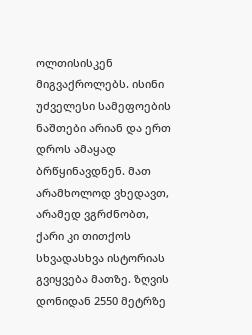ოლთისისკენ მიგვაქროლებს. ისინი უძველესი სამეფოების ნაშთები არიან და ერთ დროს ამაყად ბრწყინავდნენ. მათ არამხოლოდ ვხედავთ, არამედ ვგრძნობთ, ქარი კი თითქოს სხვადასხვა ისტორიას გვიყვება მათზე. ზღვის დონიდან 2550 მეტრზე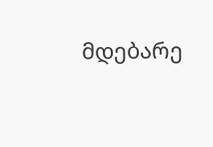მდებარე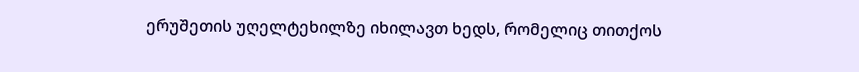ერუშეთის უღელტეხილზე იხილავთ ხედს, რომელიც თითქოს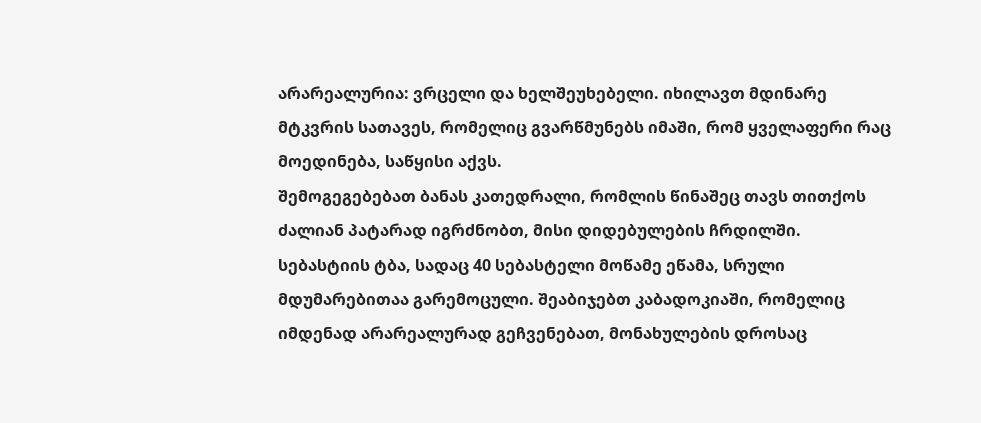არარეალურია: ვრცელი და ხელშეუხებელი. იხილავთ მდინარე მტკვრის სათავეს, რომელიც გვარწმუნებს იმაში, რომ ყველაფერი რაც მოედინება, საწყისი აქვს.
შემოგეგებებათ ბანას კათედრალი, რომლის წინაშეც თავს თითქოს ძალიან პატარად იგრძნობთ, მისი დიდებულების ჩრდილში. სებასტიის ტბა, სადაც 40 სებასტელი მოწამე ეწამა, სრული მდუმარებითაა გარემოცული. შეაბიჯებთ კაბადოკიაში, რომელიც იმდენად არარეალურად გეჩვენებათ, მონახულების დროსაც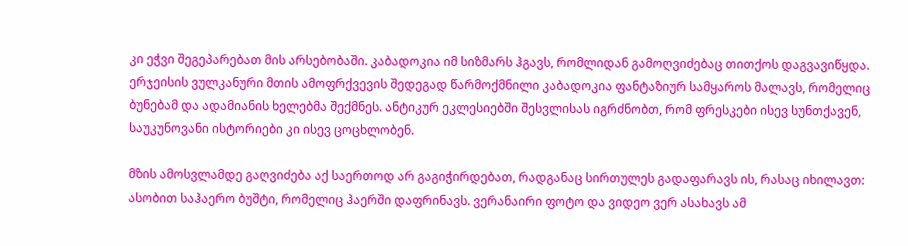კი ეჭვი შეგეპარებათ მის არსებობაში. კაბადოკია იმ სიზმარს ჰგავს, რომლიდან გამოღვიძებაც თითქოს დაგვავიწყდა.
ერჯეისის ვულკანური მთის ამოფრქვევის შედეგად წარმოქმნილი კაბადოკია ფანტაზიურ სამყაროს მალავს, რომელიც ბუნებამ და ადამიანის ხელებმა შექმნეს. ანტიკურ ეკლესიებში შესვლისას იგრძნობთ, რომ ფრესკები ისევ სუნთქავენ, საუკუნოვანი ისტორიები კი ისევ ცოცხლობენ.

მზის ამოსვლამდე გაღვიძება აქ საერთოდ არ გაგიჭირდებათ, რადგანაც სირთულეს გადაფარავს ის, რასაც იხილავთ: ასობით საჰაერო ბუშტი, რომელიც ჰაერში დაფრინავს. ვერანაირი ფოტო და ვიდეო ვერ ასახავს ამ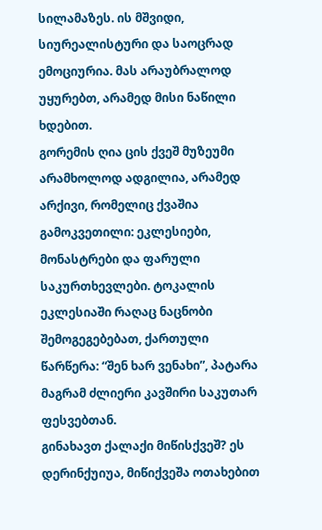სილამაზეს. ის მშვიდი, სიურეალისტური და საოცრად ემოციურია. მას არაუბრალოდ უყურებთ, არამედ მისი ნაწილი ხდებით.
გორემის ღია ცის ქვეშ მუზეუმი არამხოლოდ ადგილია, არამედ არქივი, რომელიც ქვაშია გამოკვეთილი: ეკლესიები, მონასტრები და ფარული საკურთხევლები. ტოკალის ეკლესიაში რაღაც ნაცნობი შემოგეგებებათ, ქართული წარწერა: “შენ ხარ ვენახი”, პატარა მაგრამ ძლიერი კავშირი საკუთარ ფესვებთან.
გინახავთ ქალაქი მიწისქვეშ? ეს დერინქუიუა, მიწიქვეშა ოთახებით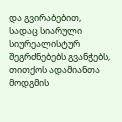და გვირაბებით, სადაც სიარული სიურეალისტურ შეგრძნებებს გვანჭებს, თითქოს ადამიანთა მოდგმის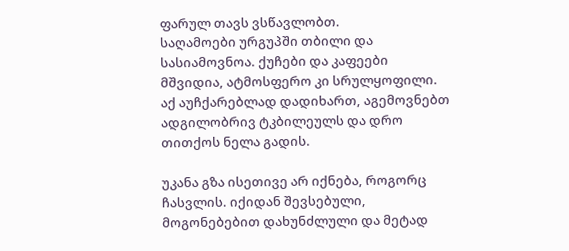ფარულ თავს ვსწავლობთ.
საღამოები ურგუპში თბილი და სასიამოვნოა. ქუჩები და კაფეები მშვიდია, ატმოსფერო კი სრულყოფილი. აქ აუჩქარებლად დადიხართ, აგემოვნებთ ადგილობრივ ტკბილეულს და დრო თითქოს ნელა გადის.

უკანა გზა ისეთივე არ იქნება, როგორც ჩასვლის. იქიდან შევსებული, მოგონებებით დახუნძლული და მეტად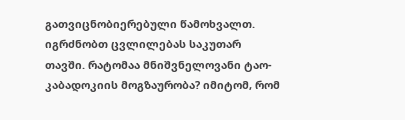გათვიცნობიერებული წამოხვალთ. იგრძნობთ ცვლილებას საკუთარ თავში. რატომაა მნიშვნელოვანი ტაო-კაბადოკიის მოგზაურობა? იმიტომ, რომ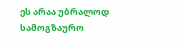ეს არაა უბრალოდ სამოგზაურო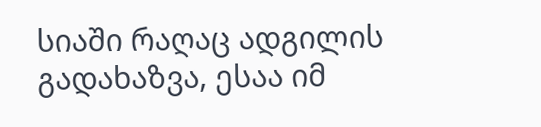სიაში რაღაც ადგილის გადახაზვა, ესაა იმ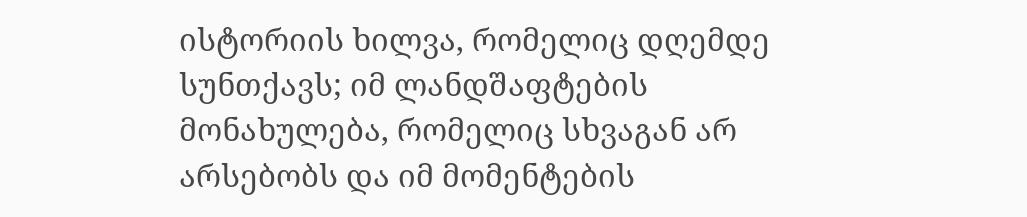ისტორიის ხილვა, რომელიც დღემდე სუნთქავს; იმ ლანდშაფტების მონახულება, რომელიც სხვაგან არ არსებობს და იმ მომენტების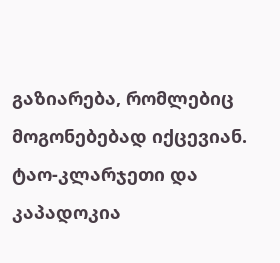გაზიარება, რომლებიც მოგონებებად იქცევიან.
ტაო-კლარჯეთი და კაპადოკია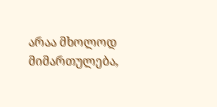არაა მხოლოდ მიმართულება,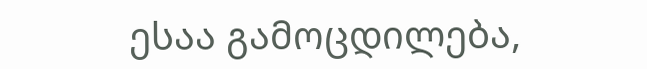ესაა გამოცდილება,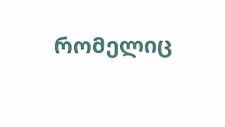რომელიც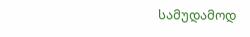სამუდამოდ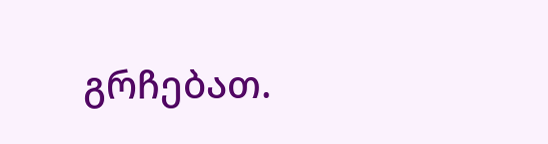გრჩებათ.